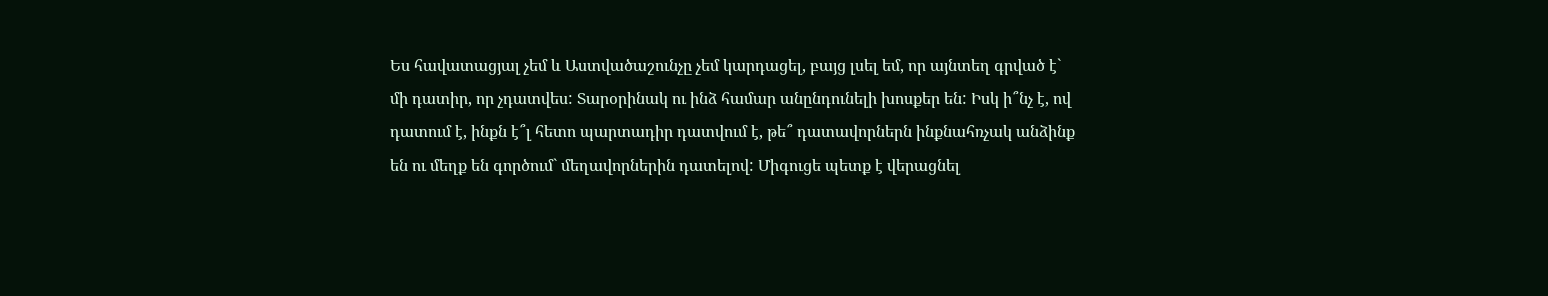Ես հավատացյալ չեմ և Աստվածաշունչը չեմ կարդացել, բայց լսել եմ, որ այնտեղ գրված է` մի դատիր, որ չդատվես: Տարօրինակ ու ինձ համար անընդունելի խոսքեր են: Իսկ ի՞նչ է, ով դատում է, ինքն է՞լ հետո պարտադիր դատվում է, թե՞ դատավորներն ինքնահռչակ անձինք են ու մեղք են գործում` մեղավորներին դատելով: Միգուցե պետք է վերացնել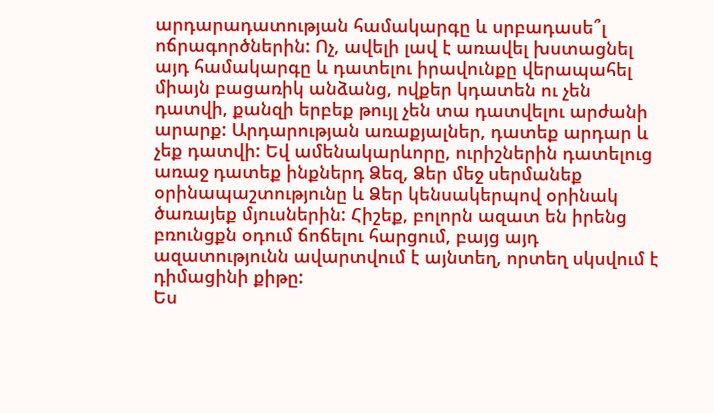արդարադատության համակարգը և սրբադասե՞լ ոճրագործներին: Ոչ, ավելի լավ է առավել խստացնել այդ համակարգը և դատելու իրավունքը վերապահել միայն բացառիկ անձանց, ովքեր կդատեն ու չեն դատվի, քանզի երբեք թույլ չեն տա դատվելու արժանի արարք: Արդարության առաքյալներ, դատեք արդար և չեք դատվի: Եվ ամենակարևորը, ուրիշներին դատելուց առաջ դատեք ինքներդ Ձեզ, Ձեր մեջ սերմանեք օրինապաշտությունը և Ձեր կենսակերպով օրինակ ծառայեք մյուսներին: Հիշեք, բոլորն ազատ են իրենց բռունցքն օդում ճոճելու հարցում, բայց այդ ազատությունն ավարտվում է այնտեղ, որտեղ սկսվում է դիմացինի քիթը:
Ես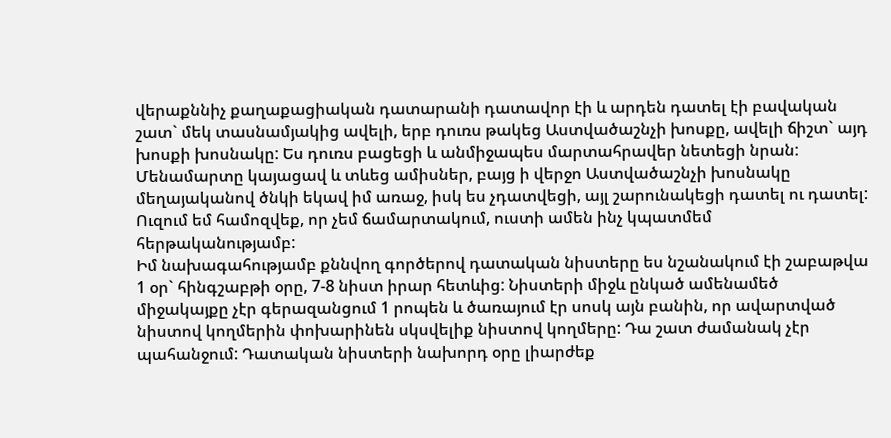վերաքննիչ քաղաքացիական դատարանի դատավոր էի և արդեն դատել էի բավական շատ` մեկ տասնամյակից ավելի, երբ դուռս թակեց Աստվածաշնչի խոսքը, ավելի ճիշտ` այդ խոսքի խոսնակը: Ես դուռս բացեցի և անմիջապես մարտահրավեր նետեցի նրան: Մենամարտը կայացավ և տևեց ամիսներ, բայց ի վերջո Աստվածաշնչի խոսնակը մեղայականով ծնկի եկավ իմ առաջ, իսկ ես չդատվեցի, այլ շարունակեցի դատել ու դատել:
Ուզում եմ համոզվեք, որ չեմ ճամարտակում, ուստի ամեն ինչ կպատմեմ հերթականությամբ:
Իմ նախագահությամբ քննվող գործերով դատական նիստերը ես նշանակում էի շաբաթվա 1 օր` հինգշաբթի օրը, 7-8 նիստ իրար հետևից: Նիստերի միջև ընկած ամենամեծ միջակայքը չէր գերազանցում 1 րոպեն և ծառայում էր սոսկ այն բանին, որ ավարտված նիստով կողմերին փոխարինեն սկսվելիք նիստով կողմերը: Դա շատ ժամանակ չէր պահանջում: Դատական նիստերի նախորդ օրը լիարժեք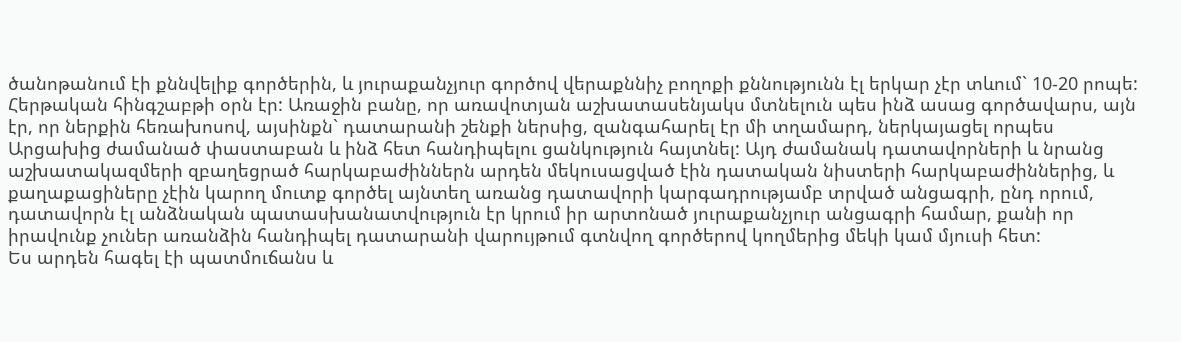ծանոթանում էի քննվելիք գործերին, և յուրաքանչյուր գործով վերաքննիչ բողոքի քննությունն էլ երկար չէր տևում` 10-20 րոպե:
Հերթական հինգշաբթի օրն էր: Առաջին բանը, որ առավոտյան աշխատասենյակս մտնելուն պես ինձ ասաց գործավարս, այն էր, որ ներքին հեռախոսով, այսինքն` դատարանի շենքի ներսից, զանգահարել էր մի տղամարդ, ներկայացել որպես Արցախից ժամանած փաստաբան և ինձ հետ հանդիպելու ցանկություն հայտնել: Այդ ժամանակ դատավորների և նրանց աշխատակազմերի զբաղեցրած հարկաբաժիններն արդեն մեկուսացված էին դատական նիստերի հարկաբաժիններից, և քաղաքացիները չէին կարող մուտք գործել այնտեղ առանց դատավորի կարգադրությամբ տրված անցագրի, ընդ որում, դատավորն էլ անձնական պատասխանատվություն էր կրում իր արտոնած յուրաքանչյուր անցագրի համար, քանի որ իրավունք չուներ առանձին հանդիպել դատարանի վարույթում գտնվող գործերով կողմերից մեկի կամ մյուսի հետ:
Ես արդեն հագել էի պատմուճանս և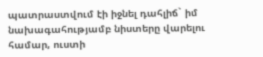պատրաստվում էի իջնել դահլիճ` իմ նախագահությամբ նիստերը վարելու համար, ուստի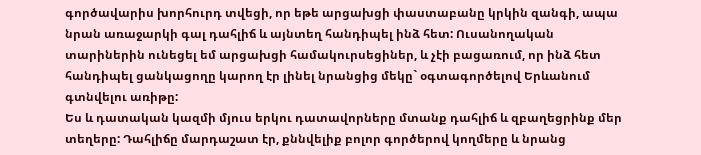գործավարիս խորհուրդ տվեցի, որ եթե արցախցի փաստաբանը կրկին զանգի, ապա նրան առաջարկի գալ դահլիճ և այնտեղ հանդիպել ինձ հետ: Ուսանողական տարիներին ունեցել եմ արցախցի համակուրսեցիներ, և չէի բացառում, որ ինձ հետ հանդիպել ցանկացողը կարող էր լինել նրանցից մեկը` օգտագործելով Երևանում գտնվելու առիթը:
Ես և դատական կազմի մյուս երկու դատավորները մտանք դահլիճ և զբաղեցրինք մեր տեղերը: Դահլիճը մարդաշատ էր, քննվելիք բոլոր գործերով կողմերը և նրանց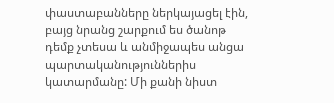փաստաբանները ներկայացել էին, բայց նրանց շարքում ես ծանոթ դեմք չտեսա և անմիջապես անցա պարտականություններիս կատարմանը: Մի քանի նիստ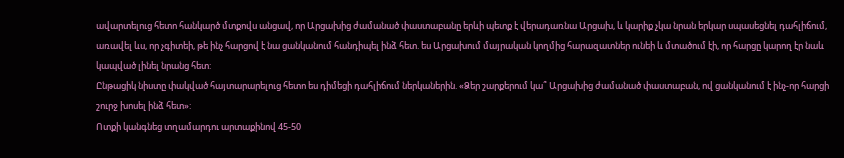ավարտելուց հետո հանկարծ մտքովս անցավ, որ Արցախից ժամանած փաստաբանը երևի պետք է վերադառնա Արցախ, և կարիք չկա նրան երկար սպասեցնել դահլիճում, առավել ևս, որ չգիտեի, թե ինչ հարցով է նա ցանկանում հանդիպել ինձ հետ. ես Արցախում մայրական կողմից հարազատներ ունեի և մտածում էի, որ հարցը կարող էր նաև կապված լինել նրանց հետ:
Ընթացիկ նիստը փակված հայտարարելուց հետո ես դիմեցի դահլիճում ներկաներին. «Ձեր շարքերում կա՞ Արցախից ժամանած փաստաբան, ով ցանկանում է ինչ-որ հարցի շուրջ խոսել ինձ հետ»:
Ոտքի կանգնեց տղամարդու արտաքինով 45-50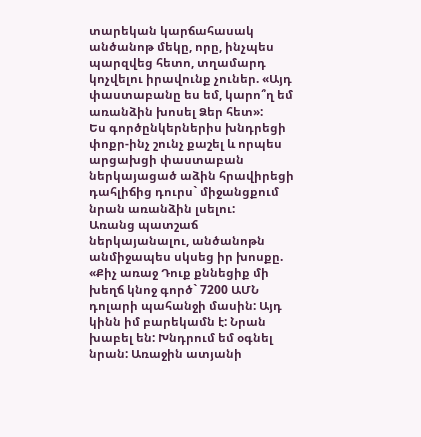տարեկան կարճահասակ անծանոթ մեկը, որը, ինչպես պարզվեց հետո, տղամարդ կոչվելու իրավունք չուներ. «Այդ փաստաբանը ես եմ, կարո՞ղ եմ առանձին խոսել Ձեր հետ»:
Ես գործընկերներիս խնդրեցի փոքր-ինչ շունչ քաշել և որպես արցախցի փաստաբան ներկայացած աձին հրավիրեցի դահլիճից դուրս` միջանցքում նրան առանձին լսելու:
Առանց պատշաճ ներկայանալու, անծանոթն անմիջապես սկսեց իր խոսքը. «Քիչ առաջ Դուք քննեցիք մի խեղճ կնոջ գործ` 7200 ԱՄՆ դոլարի պահանջի մասին: Այդ կինն իմ բարեկամն է: Նրան խաբել են: Խնդրում եմ օգնել նրան: Առաջին ատյանի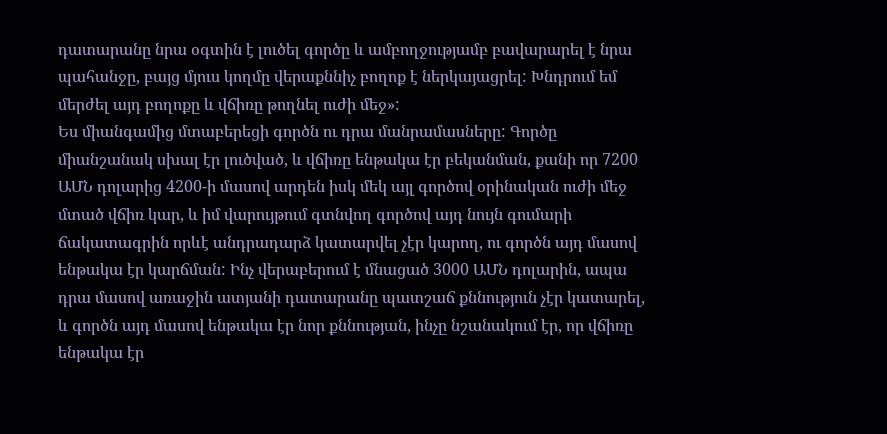դատարանը նրա օգտին է լուծել գործը և ամբողջությամբ բավարարել է նրա պահանջը, բայց մյուս կողմը վերաքննիչ բողոք է ներկայացրել: Խնդրում եմ մերժել այդ բողոքը և վճիռը թողնել ուժի մեջ»:
Ես միանգամից մտաբերեցի գործն ու դրա մանրամասները: Գործը միանշանակ սխալ էր լուծված, և վճիռը ենթակա էր բեկանման, քանի որ 7200 ԱՄՆ դոլարից 4200-ի մասով արդեն իսկ մեկ այլ գործով օրինական ուժի մեջ մտած վճիռ կար, և իմ վարույթում գտնվող գործով այդ նույն գումարի ճակատագրին որևէ անդրադարձ կատարվել չէր կարող, ու գործն այդ մասով ենթակա էր կարճման: Ինչ վերաբերում է մնացած 3000 ԱՄՆ դոլարին, ապա դրա մասով առաջին ատյանի դատարանը պատշաճ քննություն չէր կատարել, և գործն այդ մասով ենթակա էր նոր քննության, ինչը նշանակում էր, որ վճիռը ենթակա էր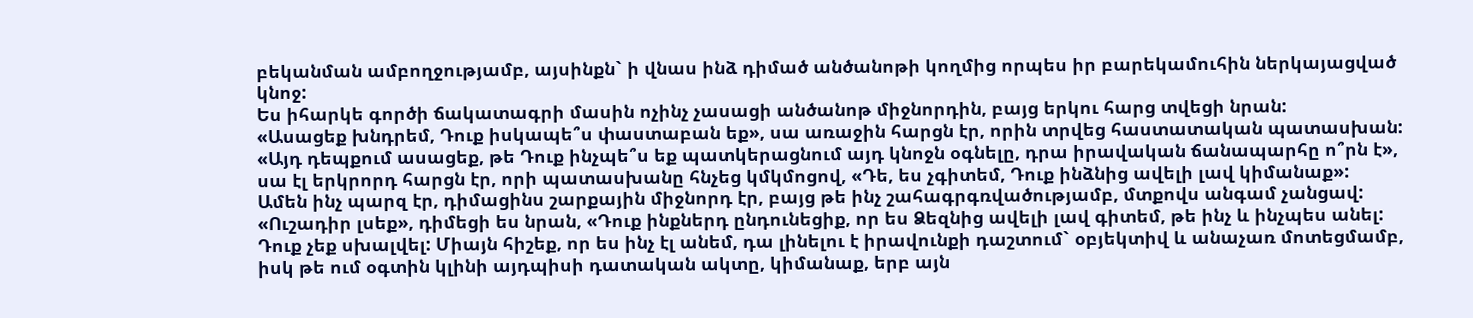բեկանման ամբողջությամբ, այսինքն` ի վնաս ինձ դիմած անծանոթի կողմից որպես իր բարեկամուհին ներկայացված կնոջ:
Ես իհարկե գործի ճակատագրի մասին ոչինչ չասացի անծանոթ միջնորդին, բայց երկու հարց տվեցի նրան:
«Ասացեք խնդրեմ, Դուք իսկապե՞ս փաստաբան եք», սա առաջին հարցն էր, որին տրվեց հաստատական պատասխան:
«Այդ դեպքում ասացեք, թե Դուք ինչպե՞ս եք պատկերացնում այդ կնոջն օգնելը, դրա իրավական ճանապարհը ո՞րն է», սա էլ երկրորդ հարցն էր, որի պատասխանը հնչեց կմկմոցով, «Դե, ես չգիտեմ, Դուք ինձնից ավելի լավ կիմանաք»:
Ամեն ինչ պարզ էր, դիմացինս շարքային միջնորդ էր, բայց թե ինչ շահագրգռվածությամբ, մտքովս անգամ չանցավ:
«Ուշադիր լսեք», դիմեցի ես նրան, «Դուք ինքներդ ընդունեցիք, որ ես Ձեզնից ավելի լավ գիտեմ, թե ինչ և ինչպես անել: Դուք չեք սխալվել: Միայն հիշեք, որ ես ինչ էլ անեմ, դա լինելու է իրավունքի դաշտում` օբյեկտիվ և անաչառ մոտեցմամբ, իսկ թե ում օգտին կլինի այդպիսի դատական ակտը, կիմանաք, երբ այն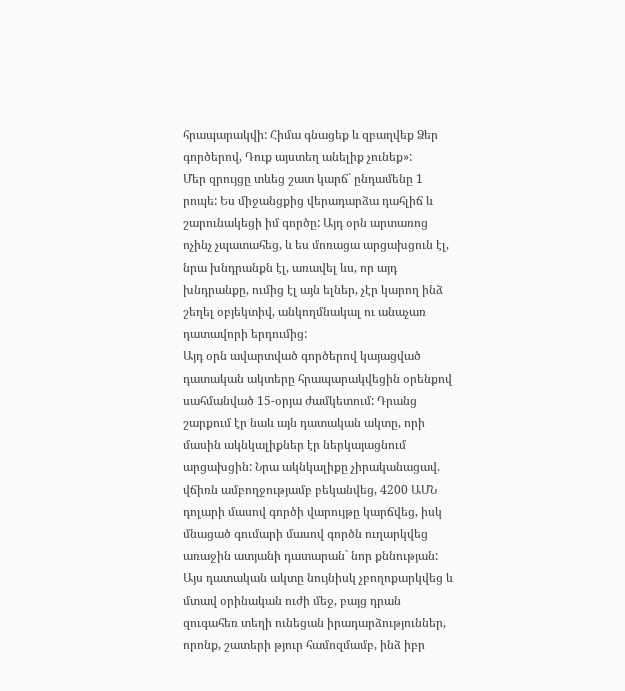հրապարակվի: Հիմա գնացեք և զբաղվեք Ձեր գործերով, Դուք այստեղ անելիք չունեք»:
Մեր զրույցը տևեց շատ կարճ` ընդամենը 1 րոպե: Ես միջանցքից վերադարձա դահլիճ և շարունակեցի իմ գործը: Այդ օրն արտառոց ոչինչ չպատահեց, և ես մոռացա արցախցուն էլ, նրա խնդրանքն էլ, առավել ևս, որ այդ խնդրանքը, ումից էլ այն ելներ, չէր կարող ինձ շեղել օբյեկտիվ, անկողմնակալ ու անաչառ դատավորի երդումից:
Այդ օրն ավարտված գործերով կայացված դատական ակտերը հրապարակվեցին օրենքով սահմանված 15-օրյա ժամկետում: Դրանց շարքում էր նաև այն դատական ակտը, որի մասին ակնկալիքներ էր ներկայացնում արցախցին: Նրա ակնկալիքը չիրականացավ. վճիռն ամբողջությամբ բեկանվեց, 4200 ԱՄՆ դոլարի մասով գործի վարույթը կարճվեց, իսկ մնացած գումարի մասով գործն ուղարկվեց առաջին ատյանի դատարան` նոր քննության: Այս դատական ակտը նույնիսկ չբողոքարկվեց և մտավ օրինական ուժի մեջ, բայց դրան զուգահեռ տեղի ունեցան իրադարձություններ, որոնք, շատերի թյուր համոզմամբ, ինձ իբր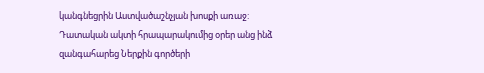կանգնեցրին Աստվածաշնչյան խոսքի առաջ:
Դատական ակտի հրապարակումից օրեր անց ինձ զանգահարեց Ներքին գործերի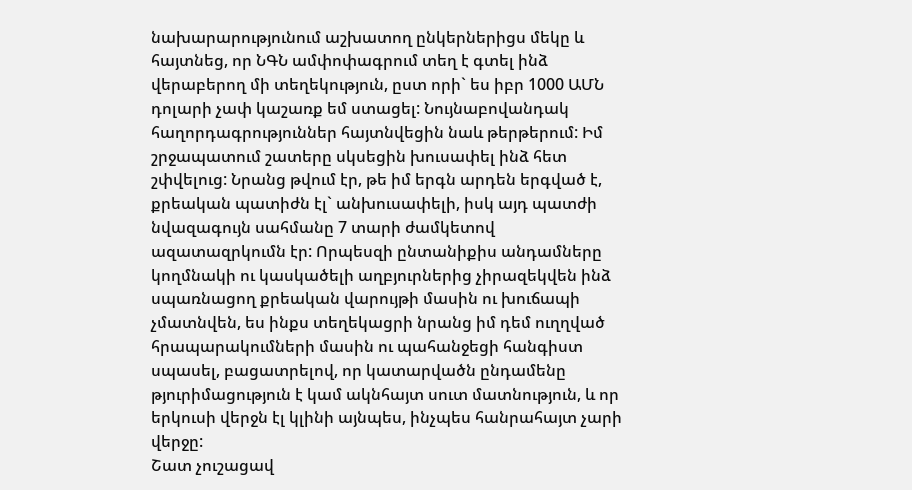նախարարությունում աշխատող ընկերներիցս մեկը և հայտնեց, որ ՆԳՆ ամփոփագրում տեղ է գտել ինձ վերաբերող մի տեղեկություն, ըստ որի` ես իբր 1000 ԱՄՆ դոլարի չափ կաշառք եմ ստացել: Նույնաբովանդակ հաղորդագրություններ հայտնվեցին նաև թերթերում: Իմ շրջապատում շատերը սկսեցին խուսափել ինձ հետ շփվելուց: Նրանց թվում էր, թե իմ երգն արդեն երգված է, քրեական պատիժն էլ` անխուսափելի, իսկ այդ պատժի նվազագույն սահմանը 7 տարի ժամկետով ազատազրկումն էր: Որպեսզի ընտանիքիս անդամները կողմնակի ու կասկածելի աղբյուրներից չիրազեկվեն ինձ սպառնացող քրեական վարույթի մասին ու խուճապի չմատնվեն, ես ինքս տեղեկացրի նրանց իմ դեմ ուղղված հրապարակումների մասին ու պահանջեցի հանգիստ սպասել, բացատրելով, որ կատարվածն ընդամենը թյուրիմացություն է կամ ակնհայտ սուտ մատնություն, և որ երկուսի վերջն էլ կլինի այնպես, ինչպես հանրահայտ չարի վերջը:
Շատ չուշացավ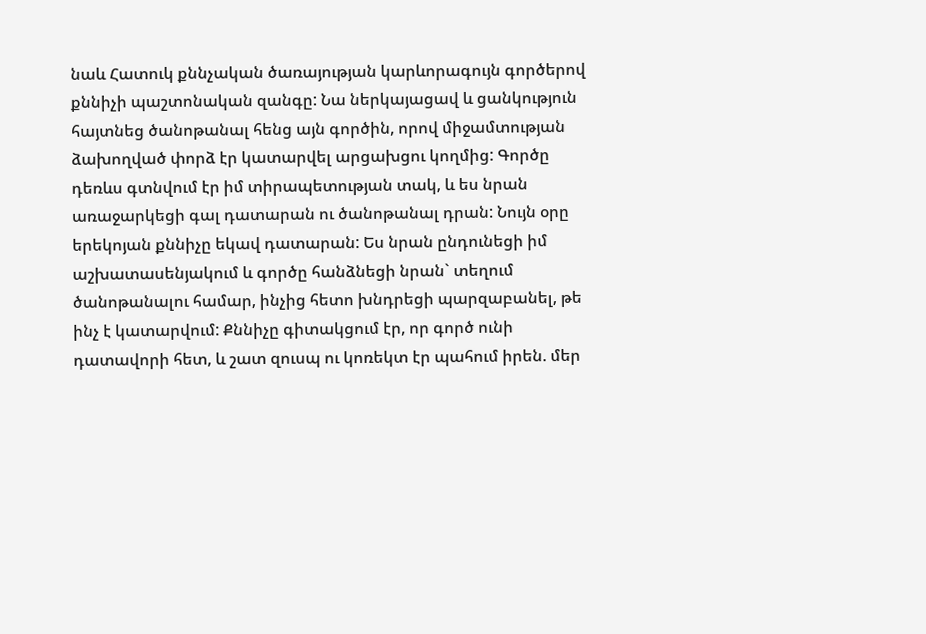նաև Հատուկ քննչական ծառայության կարևորագույն գործերով քննիչի պաշտոնական զանգը: Նա ներկայացավ և ցանկություն հայտնեց ծանոթանալ հենց այն գործին, որով միջամտության ձախողված փորձ էր կատարվել արցախցու կողմից: Գործը դեռևս գտնվում էր իմ տիրապետության տակ, և ես նրան առաջարկեցի գալ դատարան ու ծանոթանալ դրան: Նույն օրը երեկոյան քննիչը եկավ դատարան: Ես նրան ընդունեցի իմ աշխատասենյակում և գործը հանձնեցի նրան` տեղում ծանոթանալու համար, ինչից հետո խնդրեցի պարզաբանել, թե ինչ է կատարվում: Քննիչը գիտակցում էր, որ գործ ունի դատավորի հետ, և շատ զուսպ ու կոռեկտ էր պահում իրեն. մեր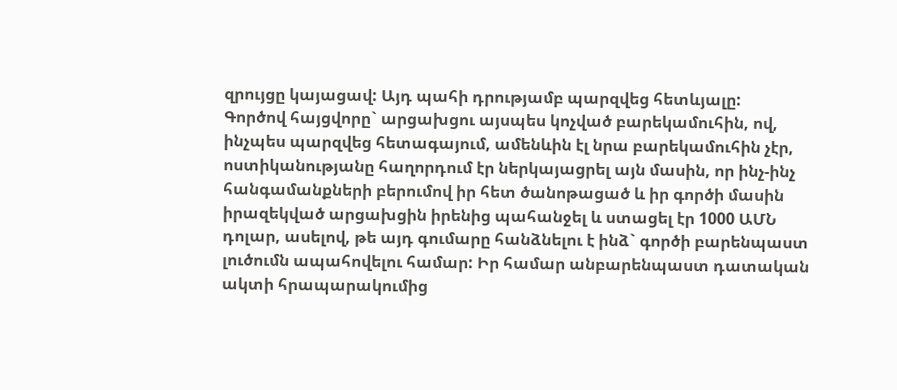զրույցը կայացավ: Այդ պահի դրությամբ պարզվեց հետևյալը:
Գործով հայցվորը` արցախցու այսպես կոչված բարեկամուհին, ով, ինչպես պարզվեց հետագայում, ամենևին էլ նրա բարեկամուհին չէր, ոստիկանությանը հաղորդում էր ներկայացրել այն մասին, որ ինչ-ինչ հանգամանքների բերումով իր հետ ծանոթացած և իր գործի մասին իրազեկված արցախցին իրենից պահանջել և ստացել էր 1000 ԱՄՆ դոլար, ասելով, թե այդ գումարը հանձնելու է ինձ` գործի բարենպաստ լուծումն ապահովելու համար: Իր համար անբարենպաստ դատական ակտի հրապարակումից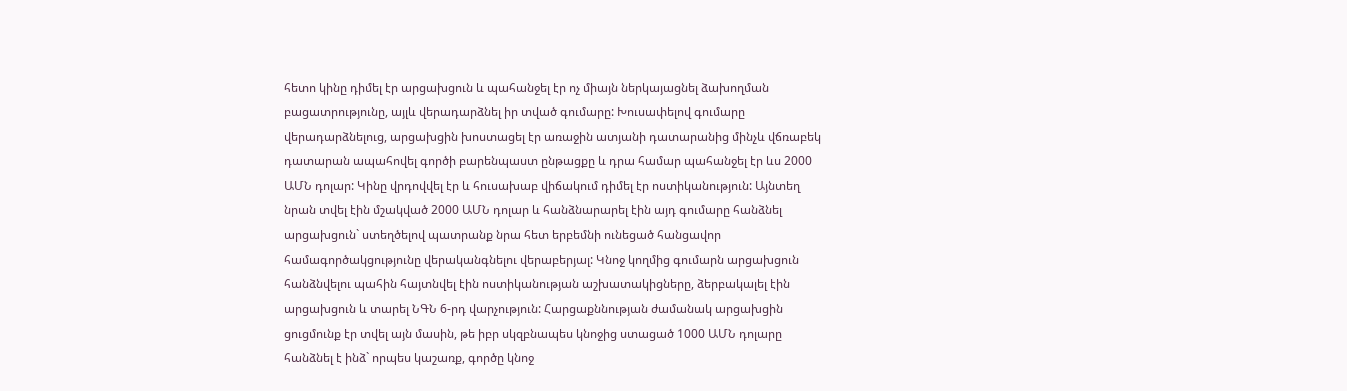հետո կինը դիմել էր արցախցուն և պահանջել էր ոչ միայն ներկայացնել ձախողման բացատրությունը, այլև վերադարձնել իր տված գումարը: Խուսափելով գումարը վերադարձնելուց, արցախցին խոստացել էր առաջին ատյանի դատարանից մինչև վճռաբեկ դատարան ապահովել գործի բարենպաստ ընթացքը և դրա համար պահանջել էր ևս 2000 ԱՄՆ դոլար: Կինը վրդովվել էր և հուսախաբ վիճակում դիմել էր ոստիկանություն: Այնտեղ նրան տվել էին մշակված 2000 ԱՄՆ դոլար և հանձնարարել էին այդ գումարը հանձնել արցախցուն` ստեղծելով պատրանք նրա հետ երբեմնի ունեցած հանցավոր համագործակցությունը վերականգնելու վերաբերյալ: Կնոջ կողմից գումարն արցախցուն հանձնվելու պահին հայտնվել էին ոստիկանության աշխատակիցները, ձերբակալել էին արցախցուն և տարել ՆԳՆ 6-րդ վարչություն: Հարցաքննության ժամանակ արցախցին ցուցմունք էր տվել այն մասին, թե իբր սկզբնապես կնոջից ստացած 1000 ԱՄՆ դոլարը հանձնել է ինձ` որպես կաշառք, գործը կնոջ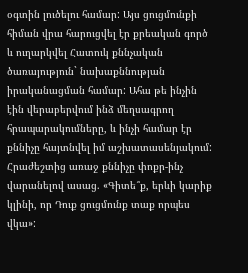օգտին լուծելու համար: Այս ցուցմունքի հիման վրա հարուցվել էր քրեական գործ և ուղարկվել Հատուկ քննչական ծառայություն` նախաքննության իրականացման համար: Ահա թե ինչին էին վերաբերվում ինձ մեղսագրող հրապարակումները, և ինչի համար էր քննիչը հայտնվել իմ աշխատասենյակում:
Հրաժեշտից առաջ քննիչը փոքր-ինչ վարանելով ասաց. «Գիտե՞ք, երևի կարիք կլինի, որ Դուք ցուցմունք տաք որպես վկա»: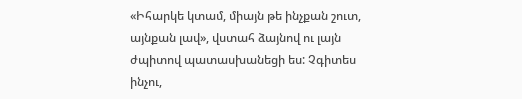«Իհարկե կտամ, միայն թե ինչքան շուտ, այնքան լավ», վստահ ձայնով ու լայն ժպիտով պատասխանեցի ես: Չգիտես ինչու,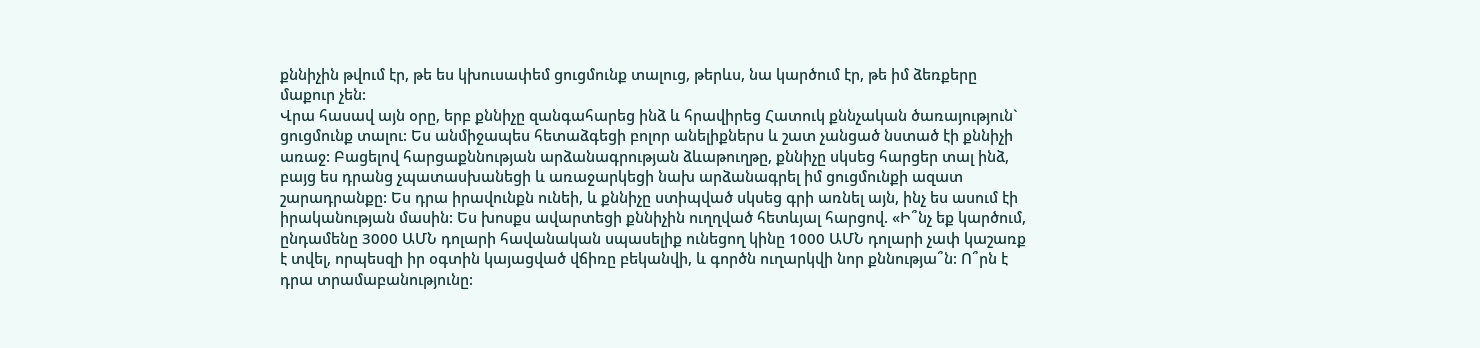քննիչին թվում էր, թե ես կխուսափեմ ցուցմունք տալուց, թերևս, նա կարծում էր, թե իմ ձեռքերը մաքուր չեն:
Վրա հասավ այն օրը, երբ քննիչը զանգահարեց ինձ և հրավիրեց Հատուկ քննչական ծառայություն` ցուցմունք տալու: Ես անմիջապես հետաձգեցի բոլոր անելիքներս և շատ չանցած նստած էի քննիչի առաջ: Բացելով հարցաքննության արձանագրության ձևաթուղթը, քննիչը սկսեց հարցեր տալ ինձ, բայց ես դրանց չպատասխանեցի և առաջարկեցի նախ արձանագրել իմ ցուցմունքի ազատ շարադրանքը: Ես դրա իրավունքն ունեի, և քննիչը ստիպված սկսեց գրի առնել այն, ինչ ես ասում էի իրականության մասին: Ես խոսքս ավարտեցի քննիչին ուղղված հետևյալ հարցով. «Ի՞նչ եք կարծում, ընդամենը 3000 ԱՄՆ դոլարի հավանական սպասելիք ունեցող կինը 1000 ԱՄՆ դոլարի չափ կաշառք է տվել, որպեսզի իր օգտին կայացված վճիռը բեկանվի, և գործն ուղարկվի նոր քննությա՞ն: Ո՞րն է դրա տրամաբանությունը: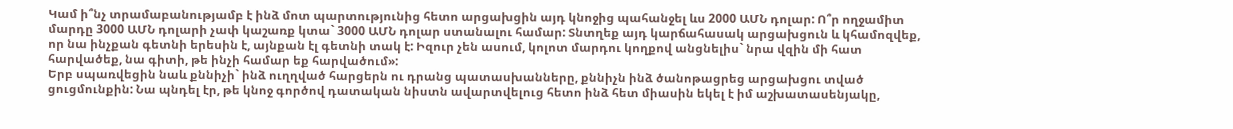Կամ ի՞նչ տրամաբանությամբ է ինձ մոտ պարտությունից հետո արցախցին այդ կնոջից պահանջել ևս 2000 ԱՄՆ դոլար: Ո՞ր ողջամիտ մարդը 3000 ԱՄՆ դոլարի չափ կաշառք կտա` 3000 ԱՄՆ դոլար ստանալու համար: Տնտղեք այդ կարճահասակ արցախցուն և կհամոզվեք, որ նա ինչքան գետնի երեսին է, այնքան էլ գետնի տակ է: Իզուր չեն ասում, կոլոտ մարդու կողքով անցնելիս` նրա վզին մի հատ հարվածեք, նա գիտի, թե ինչի համար եք հարվածում»:
Երբ սպառվեցին նաև քննիչի` ինձ ուղղված հարցերն ու դրանց պատասխանները, քննիչն ինձ ծանոթացրեց արցախցու տված ցուցմունքին: Նա պնդել էր, թե կնոջ գործով դատական նիստն ավարտվելուց հետո ինձ հետ միասին եկել է իմ աշխատասենյակը,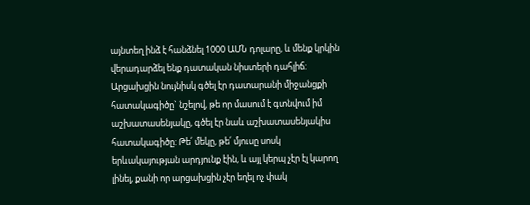այնտեղ ինձ է հանձնել 1000 ԱՄՆ դոլարը, և մենք կրկին վերադարձել ենք դատական նիստերի դահլիճ: Արցախցին նույնիսկ գծել էր դատարանի միջանցքի հատակագիծը` նշելով, թե որ մասում է գտնվում իմ աշխատասենյակը, գծել էր նաև աշխատասենյակիս հատակագիծը: Թե՛ մեկը, թե՛ մյուսը սոսկ երևակայության արդյունք էին, և այլ կերպ չէր էլ կարող լինել, քանի որ արցախցին չէր եղել ոչ փակ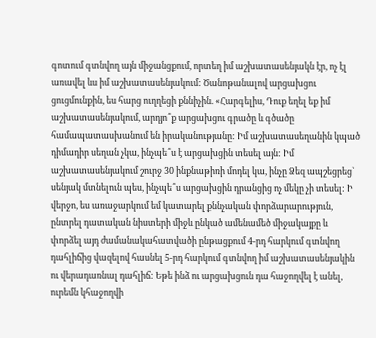գոտում գտնվող այն միջանցքում, որտեղ իմ աշխատասենյակն էր, ոչ էլ առավել ևս իմ աշխատասենյակում: Ծանոթանալով արցախցու ցուցմունքին, ես հարց ուղղեցի քննիչին. «Հարգելիս, Դուք եղել եք իմ աշխատասենյակում, արդյո՞ք արցախցու գրածը և գծածը համապատասխանում են իրականությանը: Իմ աշխատասեղանին կպած դիմադիր սեղան չկա, ինչպե՞ս է արցախցին տեսել այն: Իմ աշխատասենյակում շուրջ 30 ինքնաթիռի մոդել կա, ինչը Ձեզ ապշեցրեց` սենյակ մտնելուն պես, ինչպե՞ս արցախցին դրանցից ոչ մեկը չի տեսել: Ի վերջո, ես առաջարկում եմ կատարել քննչական փորձարարություն, ընտրել դատական նիստերի միջև ընկած ամենամեծ միջակայքը և փորձել այդ ժամանակահատվածի ընթացքում 4-րդ հարկում գտնվող դահլիճից վազելով հասնել 5-րդ հարկում գտնվող իմ աշխատասենյակին ու վերադառնալ դահլիճ: Եթե ինձ ու արցախցուն դա հաջողվել է անել, ուրեմն կհաջողվի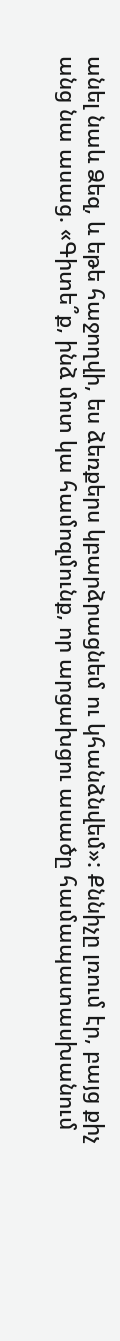անել նաև Ձեզ, և եթե հաջողվի, ես ձեռքերս կբարձրացնեմ ու կհանձնվեմ»: Քննիչը լռում էր, բայց քիչ անց նա ասաց. «Գիտե՞ք, ինձ մոտ կա համոզմունք, որ արցախցու ասածը համապատասխանում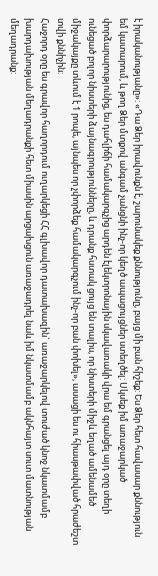է իրականությանը»: «Դա Ձեր իրավունքն է, շարունակեք քննությունը, բայց մի բան հիշեք: Ես Ձեր հետ հավասար քննություն եմ կատարում, և թող Ձեր մտքով անգամ չանցնի ինչ-որ կեղծ ապացույցներ ստեղծել: Սկսեք իմ առաջարկած փորձարարությունից, ես դահլիճի համակարգչից արդեն էլեկտրոնային սկավառակի վրա եմ գրանցել այդ օրը տեղի ունեցած բոլոր նիստերի ձայնագրությունները, և դրանք հստակ ցույց են տալիս, որ նիստերի միջև եղած ամենամեծ միջակայքը տևում է 1 րոպե, այնպես որ չփորձեք համակարգչում ինչ-որ բան փոխել», ասացի ես ու հիասթափված հրաժեշտ տվի քննիչին:
Հաջորդ օրը ես գրավոր հաղորդում ուղարկեցի ՀՀ գլխավոր դատախազին` առաջարկելով տուժած կնոջ նկատմամբ խարդախության մեղադրանքի հետ միասին արցախցուն առաջադրել նաև իմ նկատմամբ ակնհայտ սուտ մատնության մեղադրանք: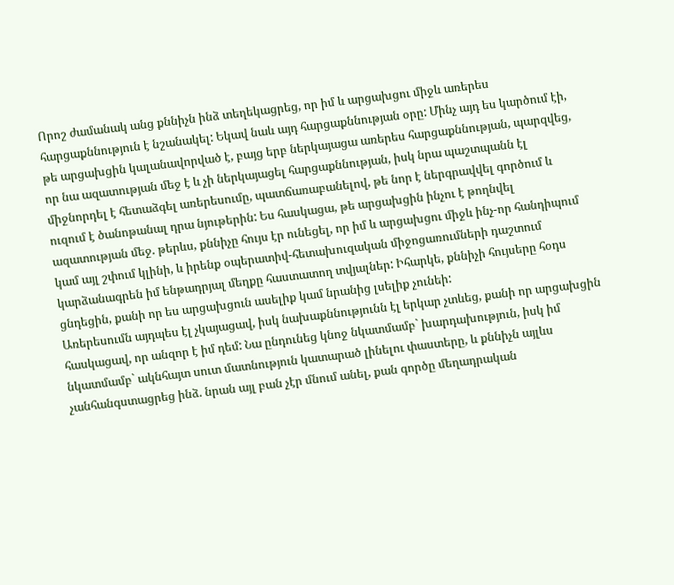Որոշ ժամանակ անց քննիչն ինձ տեղեկացրեց, որ իմ և արցախցու միջև առերես հարցաքննություն է նշանակել: Եկավ նաև այդ հարցաքննության օրը: Մինչ այդ ես կարծում էի, թե արցախցին կալանավորված է, բայց երբ ներկայացա առերես հարցաքննության, պարզվեց, որ նա ազատության մեջ է և չի ներկայացել հարցաքննության, իսկ նրա պաշտպանն էլ միջնորդել է հետաձգել առերեսումը, պատճառաբանելով, թե նոր է ներգրավվել գործում և ուզում է ծանոթանալ դրա նյութերին: Ես հասկացա, թե արցախցին ինչու է թողնվել ազատության մեջ. թերևս, քննիչը հույս էր ունեցել, որ իմ և արցախցու միջև ինչ-որ հանդիպում կամ այլ շփում կլինի, և իրենք օպերատիվ-հետախուզական միջոցառումների դաշտում կարձանագրեն իմ ենթադրյալ մեղքը հաստատող տվյալներ: Իհարկե, քննիչի հույսերը հօդս ցնդեցին, քանի որ ես արցախցուն ասելիք կամ նրանից լսելիք չունեի:
Առերեսումն այդպես էլ չկայացավ, իսկ նախաքննությունն էլ երկար չտևեց, քանի որ արցախցին հասկացավ, որ անզոր է իմ դեմ: Նա ընդունեց կնոջ նկատմամբ` խարդախություն, իսկ իմ նկատմամբ` ակնհայտ սուտ մատնություն կատարած լինելու փաստերը, և քննիչն այլևս չանհանգստացրեց ինձ. նրան այլ բան չէր մնում անել, քան գործը մեղադրական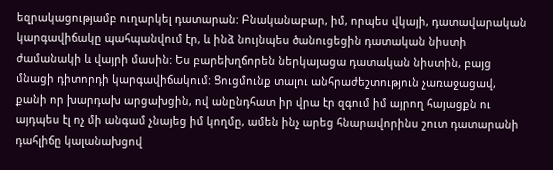եզրակացությամբ ուղարկել դատարան: Բնականաբար, իմ, որպես վկայի, դատավարական կարգավիճակը պահպանվում էր, և ինձ նույնպես ծանուցեցին դատական նիստի ժամանակի և վայրի մասին: Ես բարեխղճորեն ներկայացա դատական նիստին, բայց մնացի դիտորդի կարգավիճակում: Ցուցմունք տալու անհրաժեշտություն չառաջացավ, քանի որ խարդախ արցախցին, ով անընդհատ իր վրա էր զգում իմ այրող հայացքն ու այդպես էլ ոչ մի անգամ չնայեց իմ կողմը, ամեն ինչ արեց հնարավորինս շուտ դատարանի դահլիճը կալանախցով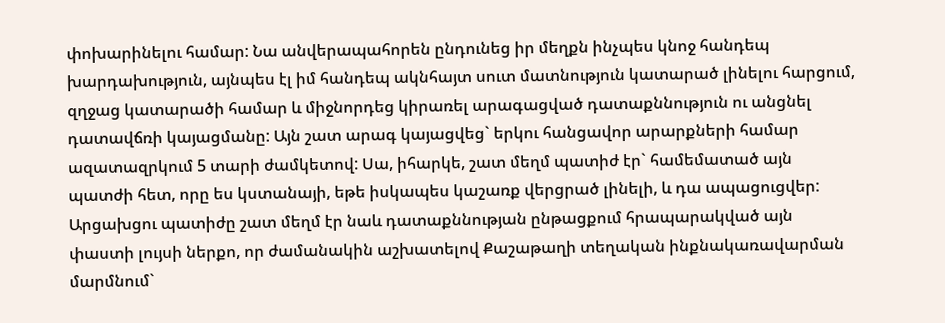փոխարինելու համար: Նա անվերապահորեն ընդունեց իր մեղքն ինչպես կնոջ հանդեպ խարդախություն, այնպես էլ իմ հանդեպ ակնհայտ սուտ մատնություն կատարած լինելու հարցում, զղջաց կատարածի համար և միջնորդեց կիրառել արագացված դատաքննություն ու անցնել դատավճռի կայացմանը: Այն շատ արագ կայացվեց` երկու հանցավոր արարքների համար ազատազրկում 5 տարի ժամկետով: Սա, իհարկե, շատ մեղմ պատիժ էր` համեմատած այն պատժի հետ, որը ես կստանայի, եթե իսկապես կաշառք վերցրած լինելի, և դա ապացուցվեր: Արցախցու պատիժը շատ մեղմ էր նաև դատաքննության ընթացքում հրապարակված այն փաստի լույսի ներքո, որ ժամանակին աշխատելով Քաշաթաղի տեղական ինքնակառավարման մարմնում`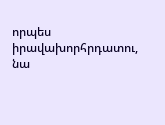որպես իրավախորհրդատու, նա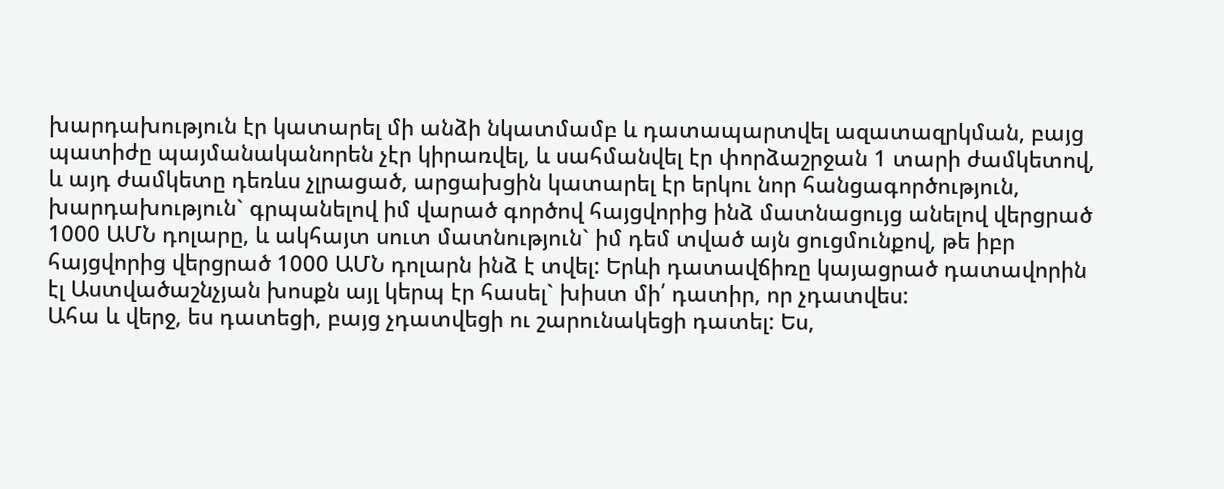խարդախություն էր կատարել մի անձի նկատմամբ և դատապարտվել ազատազրկման, բայց պատիժը պայմանականորեն չէր կիրառվել, և սահմանվել էր փորձաշրջան 1 տարի ժամկետով, և այդ ժամկետը դեռևս չլրացած, արցախցին կատարել էր երկու նոր հանցագործություն, խարդախություն` գրպանելով իմ վարած գործով հայցվորից ինձ մատնացույց անելով վերցրած 1000 ԱՄՆ դոլարը, և ակհայտ սուտ մատնություն` իմ դեմ տված այն ցուցմունքով, թե իբր հայցվորից վերցրած 1000 ԱՄՆ դոլարն ինձ է տվել: Երևի դատավճիռը կայացրած դատավորին էլ Աստվածաշնչյան խոսքն այլ կերպ էր հասել` խիստ մի՛ դատիր, որ չդատվես:
Ահա և վերջ, ես դատեցի, բայց չդատվեցի ու շարունակեցի դատել: Ես,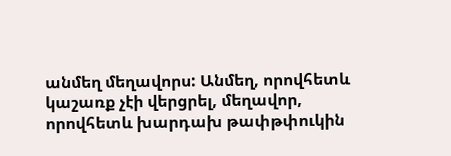անմեղ մեղավորս: Անմեղ, որովհետև կաշառք չէի վերցրել, մեղավոր, որովհետև խարդախ թափթփուկին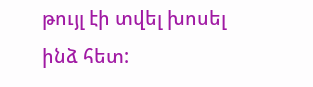թույլ էի տվել խոսել ինձ հետ: